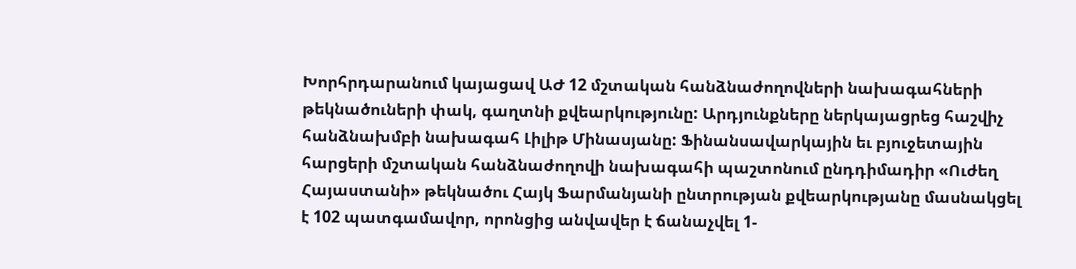Խորհրդարանում կայացավ ԱԺ 12 մշտական հանձնաժողովների նախագահների թեկնածուների փակ, գաղտնի քվեարկությունը: Արդյունքները ներկայացրեց հաշվիչ հանձնախմբի նախագահ Լիլիթ Մինասյանը: Ֆինանսավարկային եւ բյուջետային հարցերի մշտական հանձնաժողովի նախագահի պաշտոնում ընդդիմադիր «Ուժեղ Հայաստանի» թեկնածու Հայկ Ֆարմանյանի ընտրության քվեարկությանը մասնակցել է 102 պատգամավոր, որոնցից անվավեր է ճանաչվել 1-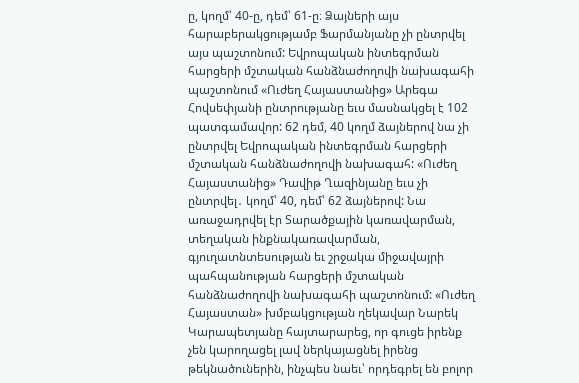ը, կողմ՝ 40-ը, դեմ՝ 61-ը։ Ձայների այս հարաբերակցությամբ Ֆարմանյանը չի ընտրվել այս պաշտոնում: Եվրոպական ինտեգրման հարցերի մշտական հանձնաժողովի նախագահի պաշտոնում «Ուժեղ Հայաստանից» Արեգա Հովսեփյանի ընտրությանը եւս մասնակցել է 102 պատգամավոր: 62 դեմ, 40 կողմ ձայներով նա չի ընտրվել Եվրոպական ինտեգրման հարցերի մշտական հանձնաժողովի նախագահ: «Ուժեղ Հայաստանից» Դավիթ Ղազինյանը եւս չի ընտրվել․ կողմ՝ 40, դեմ՝ 62 ձայներով: Նա առաջադրվել էր Տարածքային կառավարման, տեղական ինքնակառավարման, գյուղատնտեսության եւ շրջակա միջավայրի պահպանության հարցերի մշտական հանձնաժողովի նախագահի պաշտոնում: «Ուժեղ Հայաստան» խմբակցության ղեկավար Նարեկ Կարապետյանը հայտարարեց, որ գուցե իրենք չեն կարողացել լավ ներկայացնել իրենց թեկնածուներին, ինչպես նաեւ՝ որդեգրել են բոլոր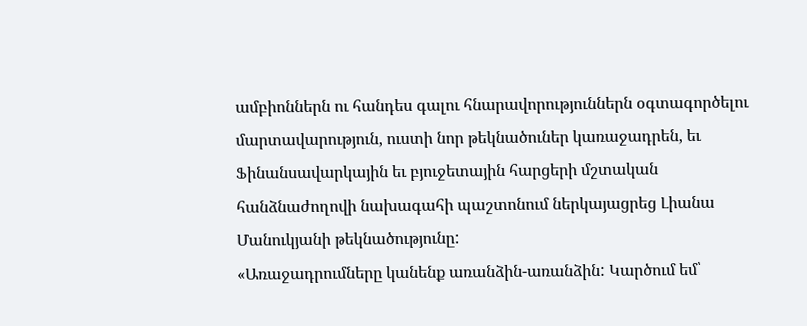ամբիոններն ու հանդես գալու հնարավորություններն օգտագործելու մարտավարություն, ուստի նոր թեկնածուներ կառաջադրեն, եւ Ֆինանսավարկային եւ բյուջետային հարցերի մշտական հանձնաժողովի նախագահի պաշտոնում ներկայացրեց Լիանա Մանուկյանի թեկնածությունը:
«Առաջադրումները կանենք առանձին-առանձին: Կարծում եմ՝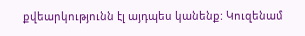քվեարկությունն էլ այդպես կանենք: Կուզենամ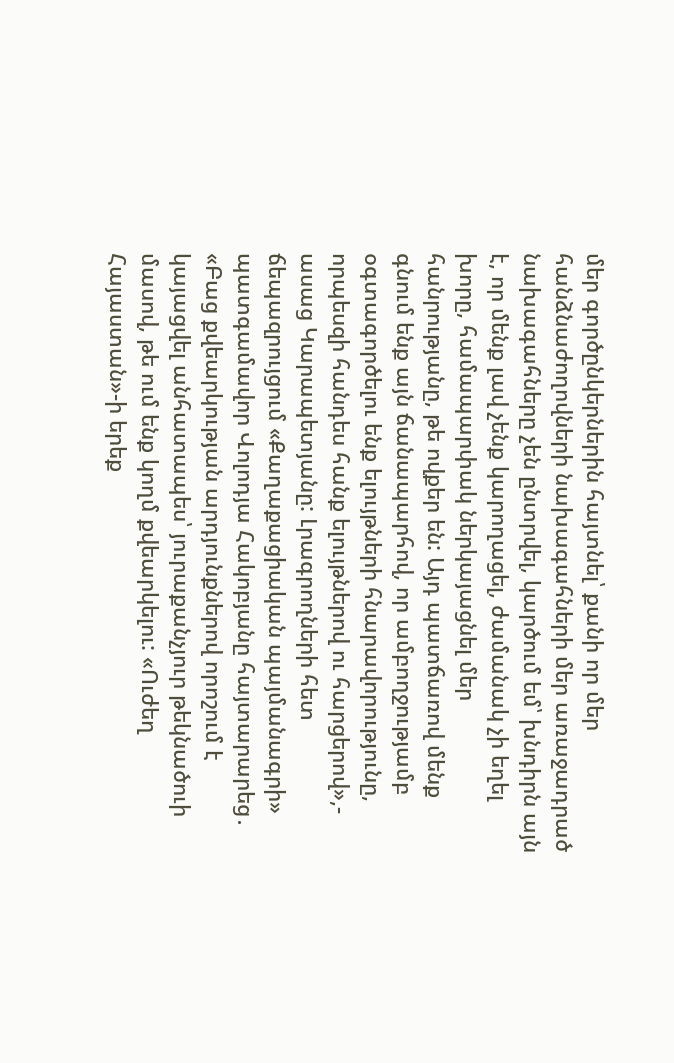մեր գործընկերներին հայտնել՝ քանի որ մեր հանձնաժողովների նախագահների մեր առաջադրած նախագահները չեն ընտրվել, կարծում եմ՝ խնդիրն այն է, որ մենք լավ չենք կարողացել, ժամանակ չի եղել խորը, համապարփակ ներկայացնել մեր հանրությանը, թե ովքեր են: Այդ պատճառով մենք գնում ենք այն ճանապարհով, որ ամբողջությամբ օգտագործելու ենք ելույթների հնարավորությունը, որպեսզի հանդես հանք ելույթներով ու հարցերով»,- ասաց Կարապետյանը: Լրագրողների հետ ճեպազրույցում «Քաղաքացիական պայմանագրի» պատգամավոր Վոլոդյա Հակոբյանը հայտարարեց․ «Բաց քվեարկության արդյունքներով որոշում է կայացվել անհատապես՝ յուրաքանչյուր թեկնածուի մասով, թե ում ենք կողմ քվեարկելու: «Ուժեղ Հայաստան»-ի երեք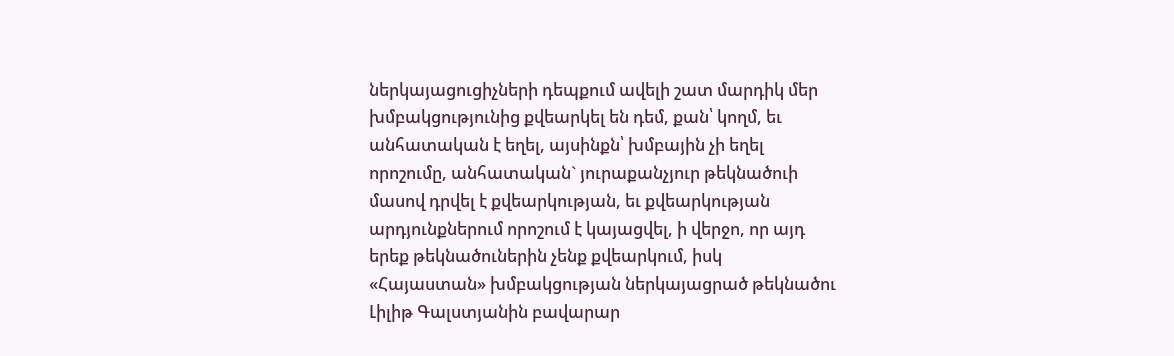ներկայացուցիչների դեպքում ավելի շատ մարդիկ մեր խմբակցությունից քվեարկել են դեմ, քան՝ կողմ, եւ անհատական է եղել, այսինքն՝ խմբային չի եղել որոշումը, անհատական` յուրաքանչյուր թեկնածուի մասով դրվել է քվեարկության, եւ քվեարկության արդյունքներում որոշում է կայացվել, ի վերջո, որ այդ երեք թեկնածուներին չենք քվեարկում, իսկ «Հայաստան» խմբակցության ներկայացրած թեկնածու Լիլիթ Գալստյանին բավարար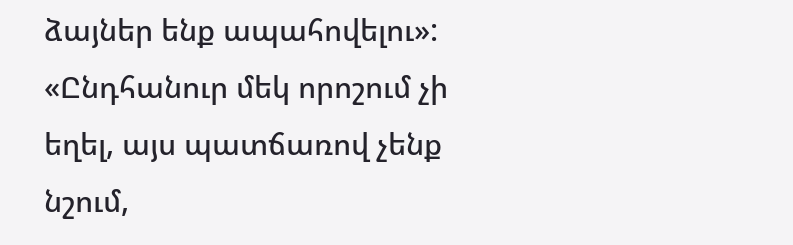ձայներ ենք ապահովելու»: «Ընդհանուր մեկ որոշում չի եղել, այս պատճառով չենք նշում,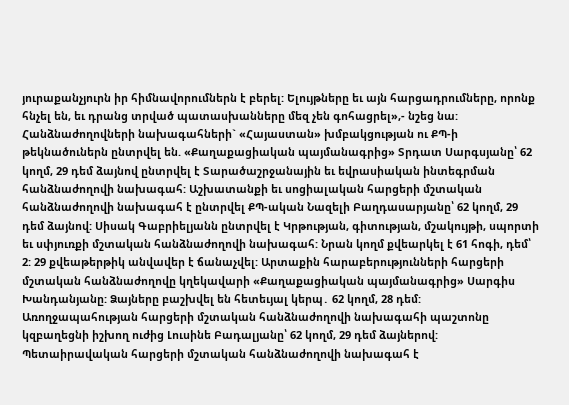յուրաքանչյուրն իր հիմնավորումներն է բերել: Ելույթները եւ այն հարցադրումները, որոնք հնչել են, եւ դրանց տրված պատասխանները մեզ չեն գոհացրել»,- նշեց նա:
Հանձնաժողովների նախագահների` «Հայաստան» խմբակցության ու ՔՊ-ի թեկնածուներն ընտրվել են. «Քաղաքացիական պայմանագրից» Տրդատ Սարգսյանը՝ 62 կողմ, 29 դեմ ձայնով ընտրվել է Տարածաշրջանային եւ եվրասիական ինտեգրման հանձնաժողովի նախագահ: Աշխատանքի եւ սոցիալական հարցերի մշտական հանձնաժողովի նախագահ է ընտրվել ՔՊ-ական Նազելի Բաղդասարյանը՝ 62 կողմ, 29 դեմ ձայնով: Սիսակ Գաբրիելյանն ընտրվել է Կրթության, գիտության, մշակույթի, սպորտի եւ սփյուռքի մշտական հանձնաժողովի նախագահ: Նրան կողմ քվեարկել է 61 հոգի, դեմ՝ 2: 29 քվեաթերթիկ անվավեր է ճանաչվել: Արտաքին հարաբերությունների հարցերի մշտական հանձնաժողովը կղեկավարի «Քաղաքացիական պայմանագրից» Սարգիս Խանդանյանը: Ձայները բաշխվել են հետեւյալ կերպ․ 62 կողմ, 28 դեմ: Առողջապահության հարցերի մշտական հանձնաժողովի նախագահի պաշտոնը կզբաղեցնի իշխող ուժից Լուսինե Բադալյանը՝ 62 կողմ, 29 դեմ ձայներով: Պետաիրավական հարցերի մշտական հանձնաժողովի նախագահ է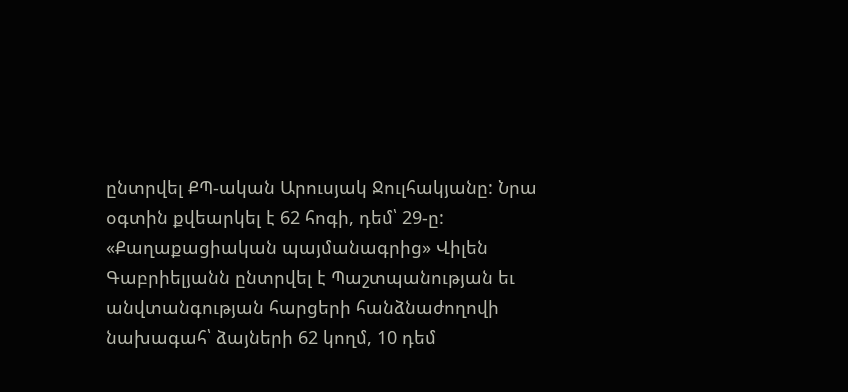ընտրվել ՔՊ-ական Արուսյակ Ջուլհակյանը: Նրա օգտին քվեարկել է 62 հոգի, դեմ՝ 29-ը: «Քաղաքացիական պայմանագրից» Վիլեն Գաբրիելյանն ընտրվել է Պաշտպանության եւ անվտանգության հարցերի հանձնաժողովի նախագահ՝ ձայների 62 կողմ, 10 դեմ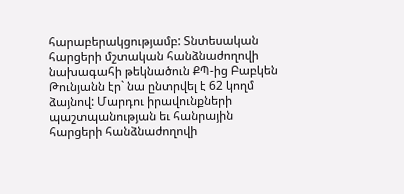հարաբերակցությամբ: Տնտեսական հարցերի մշտական հանձնաժողովի նախագահի թեկնածուն ՔՊ-ից Բաբկեն Թունյանն էր` նա ընտրվել է 62 կողմ ձայնով: Մարդու իրավունքների պաշտպանության եւ հանրային հարցերի հանձնաժողովի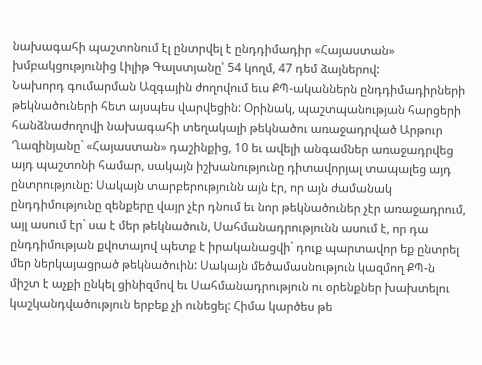նախագահի պաշտոնում էլ ընտրվել է ընդդիմադիր «Հայաստան» խմբակցությունից Լիլիթ Գալստյանը՝ 54 կողմ, 47 դեմ ձայներով:
Նախորդ գումարման Ազգային ժողովում եւս ՔՊ-ականներն ընդդիմադիրների թեկնածուների հետ այսպես վարվեցին: Օրինակ, պաշտպանության հարցերի հանձնաժողովի նախագահի տեղակալի թեկնածու առաջադրված Արթուր Ղազինյանը` «Հայաստան» դաշինքից, 10 եւ ավելի անգամներ առաջադրվեց այդ պաշտոնի համար, սակայն իշխանությունը դիտավորյալ տապալեց այդ ընտրությունը: Սակայն տարբերությունն այն էր, որ այն ժամանակ ընդդիմությունը զենքերը վայր չէր դնում եւ նոր թեկնածուներ չէր առաջադրում, այլ ասում էր` սա է մեր թեկնածուն, Սահմանադրությունն ասում է, որ դա ընդդիմության քվոտայով պետք է իրականացվի` դուք պարտավոր եք ընտրել մեր ներկայացրած թեկնածուին: Սակայն մեծամասնություն կազմող ՔՊ-ն միշտ է աչքի ընկել ցինիզմով եւ Սահմանադրություն ու օրենքներ խախտելու կաշկանդվածություն երբեք չի ունեցել: Հիմա կարծես թե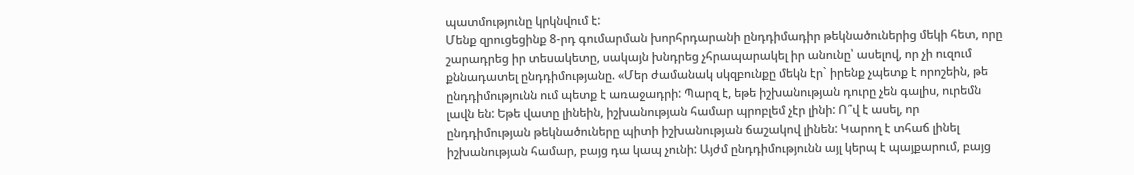պատմությունը կրկնվում է:
Մենք զրուցեցինք 8-րդ գումարման խորհրդարանի ընդդիմադիր թեկնածուներից մեկի հետ, որը շարադրեց իր տեսակետը, սակայն խնդրեց չհրապարակել իր անունը՝ ասելով, որ չի ուզում քննադատել ընդդիմությանը. «Մեր ժամանակ սկզբունքը մեկն էր` իրենք չպետք է որոշեին, թե ընդդիմությունն ում պետք է առաջադրի: Պարզ է, եթե իշխանության դուրը չեն գալիս, ուրեմն լավն են: Եթե վատը լինեին, իշխանության համար պրոբլեմ չէր լինի: Ո՞վ է ասել, որ ընդդիմության թեկնածուները պիտի իշխանության ճաշակով լինեն: Կարող է տհաճ լինել իշխանության համար, բայց դա կապ չունի: Այժմ ընդդիմությունն այլ կերպ է պայքարում, բայց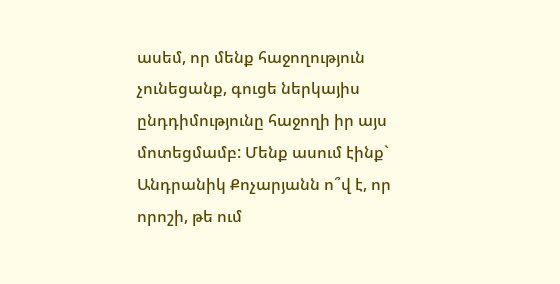ասեմ, որ մենք հաջողություն չունեցանք, գուցե ներկայիս ընդդիմությունը հաջողի իր այս մոտեցմամբ: Մենք ասում էինք` Անդրանիկ Քոչարյանն ո՞վ է, որ որոշի, թե ում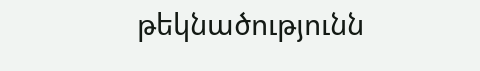թեկնածությունն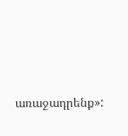առաջադրենք»: